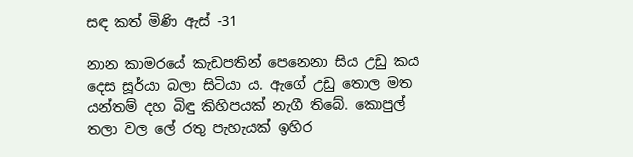සඳ කත් මිණි ඇස් -31

නාන කාමරයේ කැඩපතින් පෙනෙනා සිය උඩු කය දෙස සූර්යා බලා සිටියා ය. ඇගේ උඩු තොල මත යන්තම් දහ බිඳු කිහිපයක් නැගී තිබේ. කොපුල් තලා වල ලේ රතු පැහැයක් ඉහිර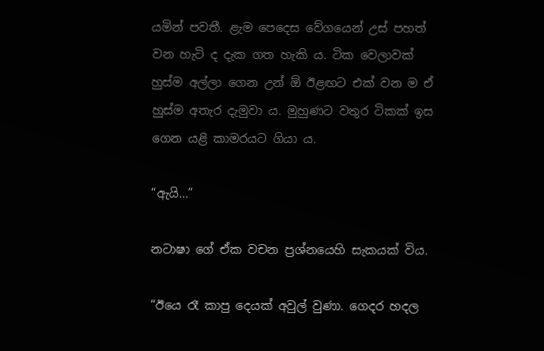යමින් පවතී. ළැම පෙදෙස වේගයෙන් උස් පහත් වන හැටි ද දැක ගත හැකි ය. ටික වෙලාවක් හුස්ම අල්ලා ගෙන උන් ඕ ඊළඟට එක් වන ම ඒ හුස්ම අතැර දැමුවා ය. මුහුණට වතුර ටිකක් ඉස ගෙන යළි කාමරයට ගියා ය.

“ඇයි…”

නටාෂා ගේ ඒක වචන ප්‍රශ්නයෙහි සැකයක් විය.

“ඊයෙ රෑ කාපු දෙයක් අවුල් වුණා. ගෙදර හදල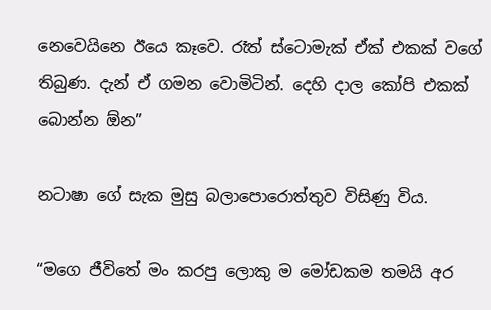නෙවෙයිනෙ ඊයෙ කෑවෙ. රෑත් ස්ටොමැක් ඒක් එකක් වගේ තිබුණ. දැන් ඒ ගමන වොමිටින්. දෙහි දාල කෝපි එකක් බොන්න ඕන”

නටාෂා ගේ සැක මුසු බලාපොරොත්තුව විසිණු විය.

“මගෙ ජීවිතේ මං කරපු ලොකු ම මෝඩකම තමයි අර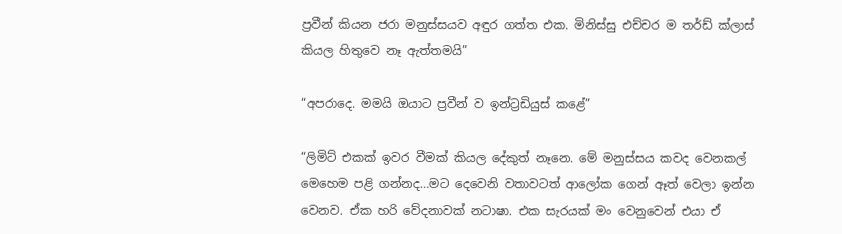ප්‍රවීන් කියන ජරා මනුස්සයව අඳුර ගත්ත එක. මිනිස්සු එච්චර ම තර්ඩ් ක්ලාස් කියල හිතුවෙ නෑ ඇත්තමයි”

“අපරාදෙ. මමයි ඔයාට ප්‍රවීන් ව ඉන්ට්‍රඩියුස් කළේ”

“ලිමිට් එකක් ඉවර වීමක් කියල දේකුත් නෑනෙ. මේ මනුස්සය කවද වෙනකල් මෙහෙම පළි ගන්නද…මට දෙවෙනි වතාවටත් ආලෝක ගෙන් ඈත් වෙලා ඉන්න වෙනව. ඒක හරි වේදනාවක් නටාෂා. එක සැරයක් මං වෙනුවෙන් එයා ඒ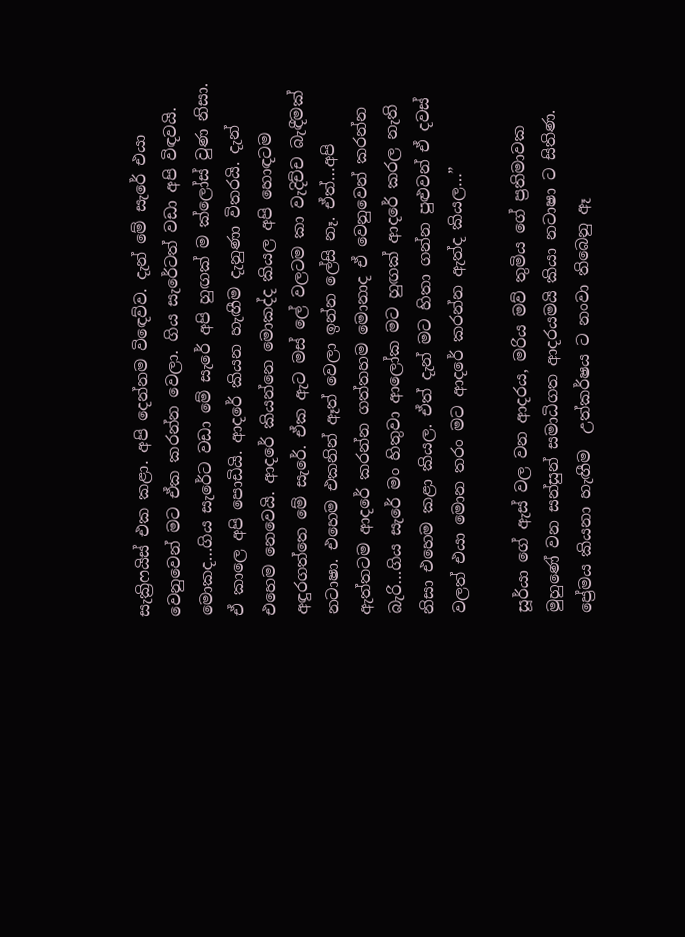සැක්‍රිෆයිස් එක කළා. අපි දෙන්නම විඳෙව්ව. දැන් මේ සැරේ එයා වෙනුවෙන් මට ඒක කරන්න වෙලා. ගිය සැරේටත් වඩා අපි විඳවයි. මොකද…ගිය සැරේට වඩා මේ සැරේ අපි හුඟක් ම ක්ලෝස් වුණ නිසා. ඒ කාලෙ අපි පොඩියි. ආදරේ කියන හැඟීම දැනුණා විතරයි. දැන් එහෙම නෙවෙයි. ආදරේ කියන්නෙ මොකද්ද කියල අපි හොඳටම අඳුරගත්තෙ මේ සැරේ. ඒක ඇට මස් ලේ වලටම කා වැදිච්ච බැඳීමක් නටාෂා. එහෙම එකනින් ඈත් වෙලා ඉන්න ලේසි නෑ. ඒත්…අපි ඇත්තටම ආදරේ කරන්න ගත්තහම මොනාද ඒ වෙනුවෙන් කරන්න බැරි…ගිය සැරේ මං හිතුවා ආලෝක මට හුඟක් ආදරේ කරල නැති නිසා එහෙම කළා කියල. ඒත් දැන් මට හිතා ගන්න පුළුවන් ඒ දවස් වලත් එයා මොන තරං මට ආදරේ කරන්න ඇත්ද කියල…”

සූර්යා ගේ ඇස් වල වන ආදරය, මරිය මව් තුමිය ගේ ප්‍රතිමාවක මුහුණේ වන සන්සුන් සමාධිගත ආදරයමයි කියා නටාෂා ට සිතිණ. ප්‍රේමය කියනා හැඟීම  උත්කර්ෂය ට නංවා තිබෙනු ඈ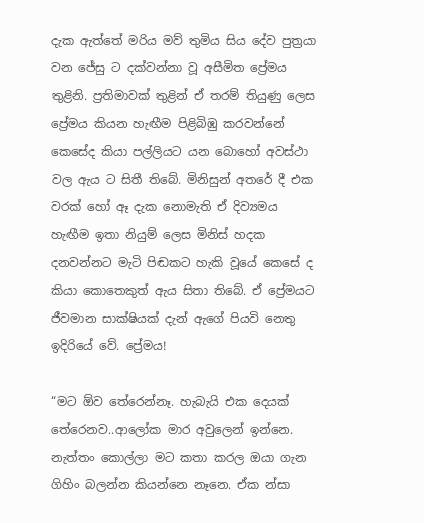දැක ඇත්තේ මරිය මව් තුමිය සිය දේව පුත්‍රයා වන ජේසු ට දක්වන්නා වූ අසීමිත ප්‍රේමය තුළිනි. ප්‍රතිමාවක් තුළින් ඒ තරම් තියුණු ලෙස ප්‍රේමය කියන හැඟීම පිළිබිඹු කරවන්නේ කෙසේද කියා පල්ලියට යන බොහෝ අවස්ථා වල ඇය ට සිතී තිබේ. මිනිසුන් අතරේ දී එක වරක් හෝ ඈ දැක නොමැති ඒ දිව්‍යමය හැඟීම ඉතා නියුම් ලෙස මිනිස් හදක දනවන්නට මැටි පිඬකට හැකි වූයේ කෙසේ ද කියා කොතෙකුත් ඇය සිතා තිබේ. ඒ ප්‍රේමයට ජීවමාන සාක්ෂියක් දැන් ඇගේ පියවි නෙතු ඉදිරියේ වේ. ප්‍රේමය!

“මට ඕව තේරෙන්නෑ. හැබැයි එක දෙයක් තේරෙනව..ආලෝක මාර අවුලෙන් ඉන්නෙ. නැත්තං කොල්ලා මට කතා කරල ඔයා ගැන ගිහිං බලන්න කියන්නෙ නෑනෙ. ඒක න්සා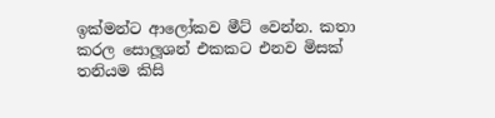ඉක්මන්ට ආලෝකව මීට් වෙන්න. කතා කරල සොලූශන් එකකට එනව මිසක් තනියම කිසි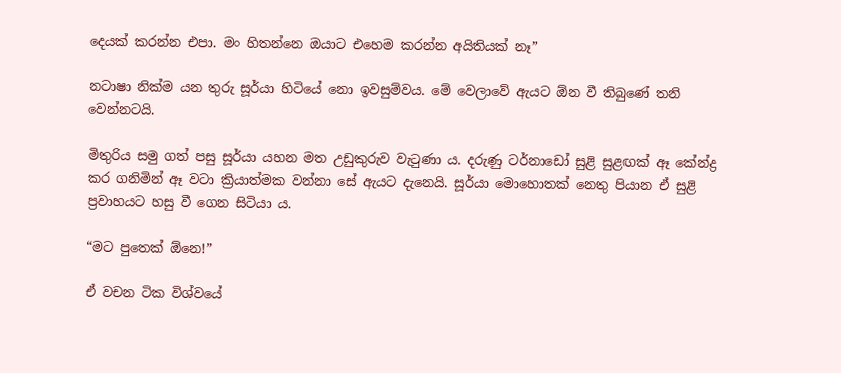දෙයක් කරන්න එපා. මං හිතන්නෙ ඔයාට එහෙම කරන්න අයිතියක් නෑ”

නටාෂා නික්ම යන තුරු සූර්යා හිටියේ නො ඉවසුම්වය. මේ වෙලාවේ ඇයට ඕන වී තිබුණේ තනි වෙන්නටයි.

මිතුරිය සමු ගත් පසු සූර්යා යහන මත උඩුකුරුව වැටුණා ය. දරුණු ටර්නාඩෝ සුළි සුළඟක් ඈ කේන්ද්‍ර කර ගනිමින් ඈ වටා ක්‍රියාත්මක වන්නා සේ ඇයට දැනෙයි. සූර්යා මොහොතක් නෙතු පියාන ඒ සුළි ප්‍රවාහයට හසු වී ගෙන සිටියා ය.

“මට පුතෙක් ඕනෙ!”

ඒ වචන ටික විශ්වයේ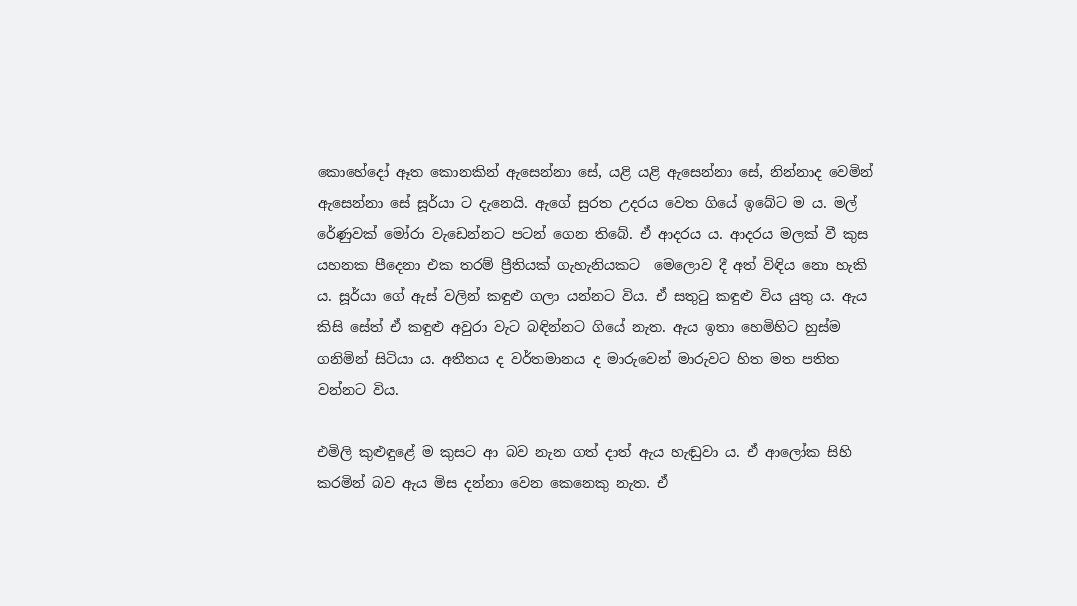කොහේදෝ ඈත කොනකින් ඇසෙන්නා සේ, යළි යළි ඇසෙන්නා සේ, නින්නාද වෙමින් ඇසෙන්නා සේ සූර්යා ට දැනෙයි. ඇගේ සුරත උදරය වෙත ගියේ ඉබේට ම ය. මල් රේණුවක් මෝරා වැඩෙන්නට පටන් ගෙන තිබේ. ඒ ආදරය ය. ආදරය මලක් වී කුස යහනක පීදෙනා එක තරම් ප්‍රීතියක් ගැහැනියකට  මෙලොව දී අත් විඳිය නො හැකි ය. සූර්යා ගේ ඇස් වලින් කඳුළු ගලා යන්නට විය. ඒ සතුටු කඳුළු විය යුතු ය. ඇය කිසි සේත් ඒ කඳුළු අවුරා වැට බඳින්නට ගියේ නැත. ඇය ඉතා හෙමිහිට හුස්ම ගනිමින් සිටියා ය. අතීතය ද වර්තමානය ද මාරුවෙන් මාරුවට හිත මත පතිත වන්නට විය.

එමිලි කුළුඳුළේ ම කුසට ආ බව නැන ගත් දාත් ඇය හැඬුවා ය. ඒ ආලෝක සිහි කරමින් බව ඇය මිස දන්නා වෙන කෙනෙකු නැත. ඒ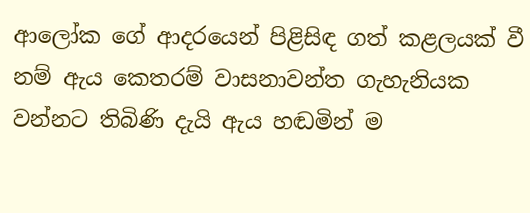ආලෝක ගේ ආදරයෙන් පිළිසිඳ ගත් කළලයක් වී නම් ඇය කෙතරම් වාසනාවන්ත ගැහැනියක වන්නට තිබිණි දැයි ඇය හඬමින් ම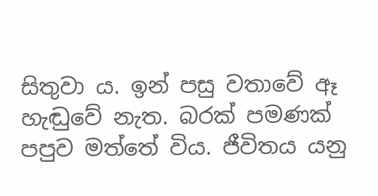සිතුවා ය. ඉන් පසු වතාවේ ඈ හැඬුවේ නැත. බරක් පමණක් පපුව මත්තේ විය. ජීවිතය යනු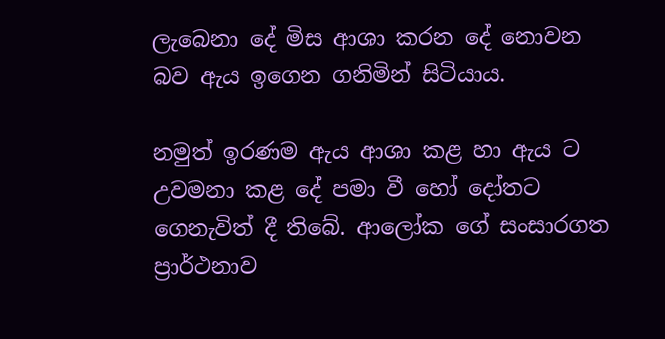ලැබෙනා දේ මිස ආශා කරන දේ නොවන බව ඇය ඉගෙන ගනිමින් සිටියාය.

නමුත් ඉරණම ඇය ආශා කළ හා ඇය ට උවමනා කළ දේ පමා වී හෝ දෝතට ගෙනැවිත් දී තිබේ. ආලෝක ගේ සංසාරගත ප්‍රාර්ථනාව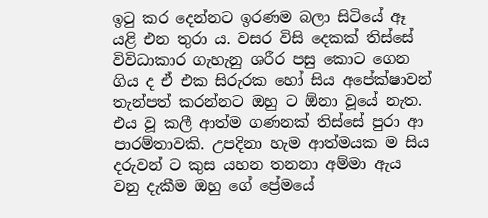ඉටු කර දෙන්නට ඉරණම බලා සිටියේ ඈ යළි එන තුරා ය. වසර විසි දෙකක් තිස්සේ විවිධාකාර ගැහැනු ශරීර පසු කොට ගෙන ගිය ද ඒ එක සිරුරක හෝ සිය අපේක්ෂාවන් තැන්පත් කරන්නට ඔහු ට ඕනා වූයේ නැත. එය වූ කලී ආත්ම ගණනක් තිස්සේ පුරා ආ පාරම්තාවකි. උපදිනා හැම ආත්මයක ම සිය දරුවන් ට කුස යහන තනනා අම්මා ඇය වනු දැකීම ඔහු ගේ ප්‍රේමයේ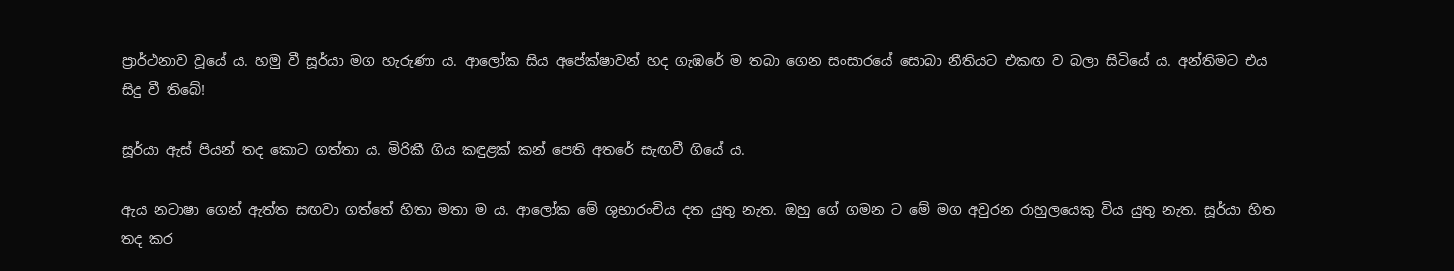ප්‍රාර්ථනාව වූයේ ය. හමු වී සූර්යා මග හැරුණා ය. ආලෝක සිය අපේක්ෂාවන් හද ගැඹරේ ම තබා ගෙන සංසාරයේ සොබා නීතියට එකඟ ව බලා සිටියේ ය. අන්තිමට එය සිදු වී තිබේ!

සූර්යා ඇස් පියන් තද කොට ගත්තා ය. මිරිකී ගිය කඳුළක් කන් පෙති අතරේ සැඟවී ගියේ ය.

ඇය නටාෂා ගෙන් ඇත්ත සඟවා ගත්තේ හිතා මතා ම ය. ආලෝක මේ ශුභාරංචිය දත යුතු නැත. ඔහු ගේ ගමන ට මේ මග අවුරන රාහුලයෙකු විය යුතු නැත. සූර්යා හිත තද කර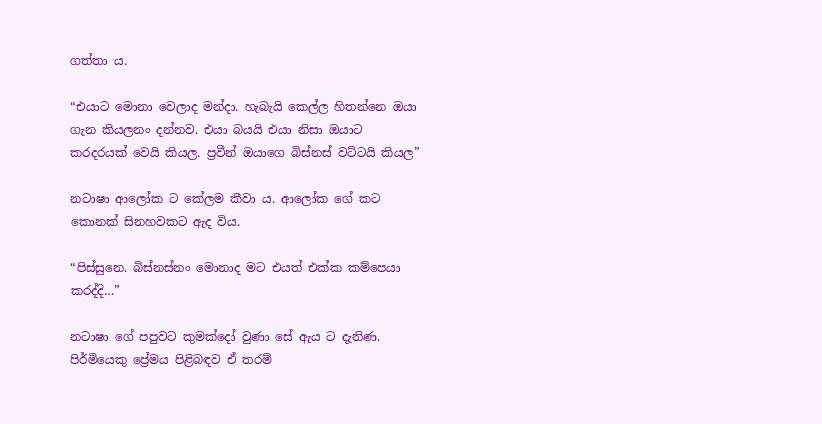ගත්තා ය.

“එයාට මොනා වෙලාද මන්දා. හැබැයි කෙල්ල හිතන්නෙ ඔයා ගැන කියලනං දන්නව. එයා බයයි එයා නිසා ඔයාට කරදරයක් වෙයි කියල. ප්‍රවීන් ඔයාගෙ බිස්නස් වට්ටයි කියල”

නටාෂා ආලෝක ට කේලම කීවා ය. ආලෝක ගේ කට කොනක් සිනහවකට ඇද විය.

“පිස්සුනෙ. බිස්නස්නං මොනාද මට එයත් එක්ක කම්පෙයා කරද්දි…”

නටාෂා ගේ පපුවට කුමක්දෝ වුණා සේ ඇය ට දැනිණ. පිර්මියෙකු ප්‍රේමය පිළිබඳව ඒ තරම්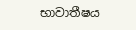භාවාතීෂය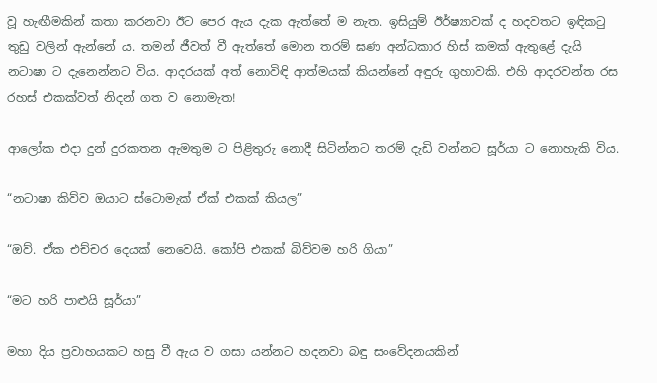වූ හැඟීමකින් කතා කරනවා ඊට පෙර ඇය දැක ඇත්තේ ම නැත. ඉසියුම් ඊර්ෂ්‍යාවක් ද හදවතට ඉඳිකටු තුඩු වලින් ඇන්නේ ය. තමන් ජීවත් වී ඇත්තේ මොන තරම් ඝණ අන්ධකාර හිස් කමක් ඇතුළේ දැයි නටාෂා ට දැනෙන්නට විය. ආදරයක් අත් නොවිඳි ආත්මයක් කියන්නේ අඳුරු ගුහාවකි. එහි ආදරවන්ත රස රහස් එකක්වත් නිදන් ගත ව නොමැත!

ආලෝක එදා දුන් දුරකතන ඇමතුම ට පිළිතුරු නොදී සිටින්නට තරම් දැඩි වන්නට සූර්යා ට නොහැකි විය.

“නටාෂා කිව්ව ඔයාට ස්ටොමැක් ඒක් එකක් කියල”

“ඔව්. ඒක එච්චර දෙයක් නෙවෙයි. කෝපි එකක් බිව්වම හරි ගියා”

“මට හරි පාළුයි සූර්යා”

මහා දිය ප්‍රවාහයකට හසු වී ඇය ව ගසා යන්නට හදනවා බඳු සංවේදනයකින්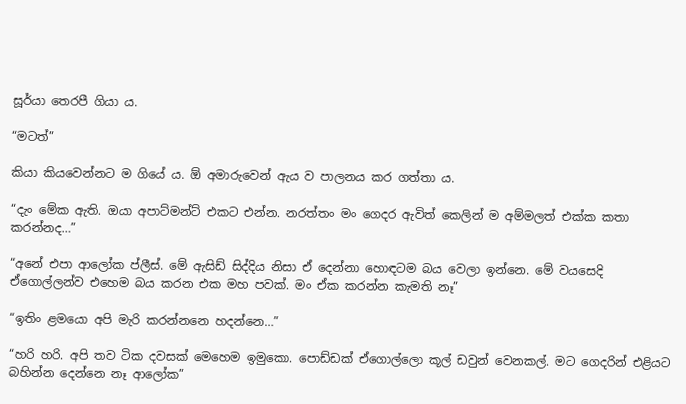සූර්යා තෙරපී ගියා ය.

“මටත්”

කියා කියවෙන්නට ම ගියේ ය. ඕ අමාරුවෙන් ඇය ව පාලනය කර ගත්තා ය.

“දැං මේක ඇති. ඔයා අපාට්මන්ට් එකට එන්න. නරත්තං මං ගෙදර ඇවිත් කෙලින් ම අම්මලත් එක්ක කතා කරන්නද…”

“අනේ එපා ආලෝක ප්ලීස්. මේ ඇසිඩ් සිද්දිය නිසා ඒ දෙන්නා හොඳටම බය වෙලා ඉන්නෙ. මේ වයසෙදි ඒගොල්ලන්ව එහෙම බය කරන එක මහ පවක්. මං ඒක කරන්න කැමති නෑ”

“ඉතිං ළමයො අපි මැරි කරන්නනෙ හදන්නෙ…”

“හරි හරි. අපි තව ටික දවසක් මෙහෙම ඉමුකො. පොඩ්ඩක් ඒගොල්ලො කූල් ඩවුන් වෙනකල්. මට ගෙදරින් එළියට බහින්න දෙන්නෙ නෑ ආලෝක”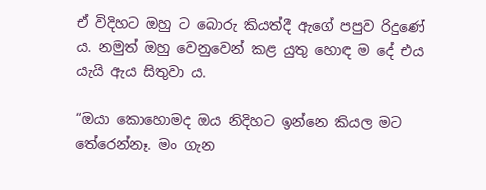ඒ විදිහට ඔහු ට බොරු කියත්දී ඇගේ පපුව රිදුණේ ය. නමුත් ඔහු වෙනුවෙන් කළ යුතු හොඳ ම දේ එය යැයි ඇය සිතුවා ය.

“ඔයා කොහොමද ඔය නිදිහට ඉන්නෙ කියල මට තේරෙන්නෑ. මං ගැන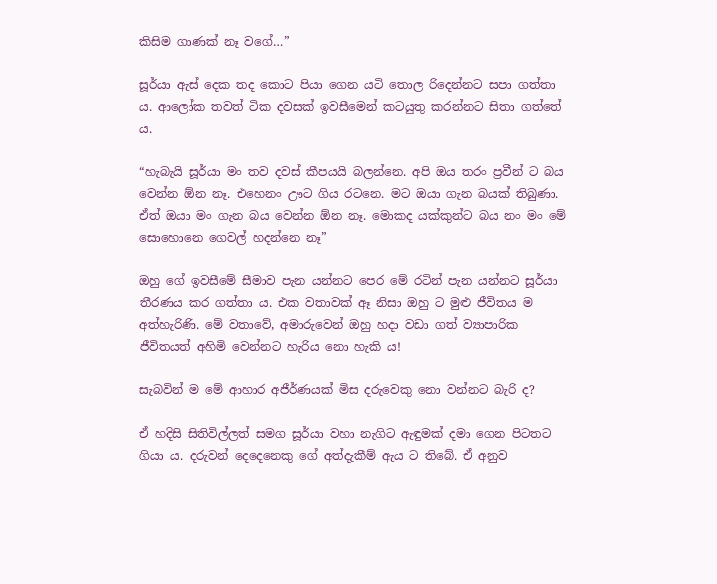කිසිම ගාණක් නෑ වගේ…”

සූර්යා ඇස් දෙක තද කොට පියා ගෙන යටි තොල රිදෙන්නට සපා ගත්තා ය. ආලෝක තවත් ටික දවසක් ඉවසීමෙන් කටයුතු කරන්නට සිතා ගත්තේ ය.

“හැබැයි සූර්යා මං තව දවස් කීපයයි බලන්නෙ. අපි ඔය තරං ප්‍රවීන් ට බය වෙන්න ඕන නෑ. එහෙනං ඌට ගිය රටනෙ. මට ඔයා ගැන බයක් තිබුණා. ඒත් ඔයා මං ගැන බය වෙන්න ඕන නෑ. මොකද යක්කුන්ට බය නං මං මේ සොහොනෙ ගෙවල් හදන්නෙ නෑ”

ඔහු ගේ ඉවසීමේ සීමාව පැන යන්නට පෙර මේ රටින් පැන යන්නට සූර්යා තීරණය කර ගත්තා ය. එක වතාවක් ඈ නිසා ඔහු ට මුළු ජීවිතය ම අත්හැරිණි. මේ වතාවේ, අමාරුවෙන් ඔහු හදා වඩා ගත් ව්‍යාපාරික ජීවිතයත් අහිමි වෙන්නට හැරිය නො හැකි ය!

සැබවින් ම මේ ආහාර අජීර්ණයක් මිස දරුවෙකු නො වන්නට බැරි ද?

ඒ හදිසි සිතිවිල්ලත් සමග සූර්යා වහා නැගිට ඇඳුමක් දමා ගෙන පිටතට ගියා ය. දරුවන් දෙදෙනෙකු ගේ අත්දැකීම් ඇය ට තිබේ. ඒ අනුව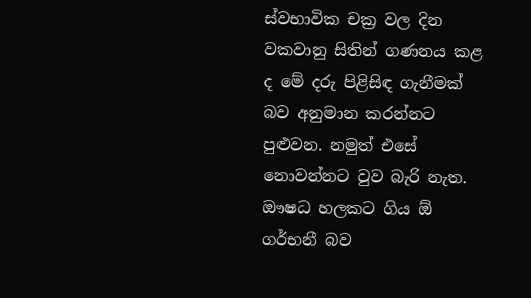ස්වභාවික චක්‍ර වල දින වකවානු සිතින් ගණනය කළ ද මේ දරු පිළිසිඳ ගැනීමක් බව අනුමාන කරන්නට පුළුවන. නමුත් එසේ නොවන්නට වුව බැරි නැත. ඖෂධ හලකට ගිය ඕ ගර්භනී බව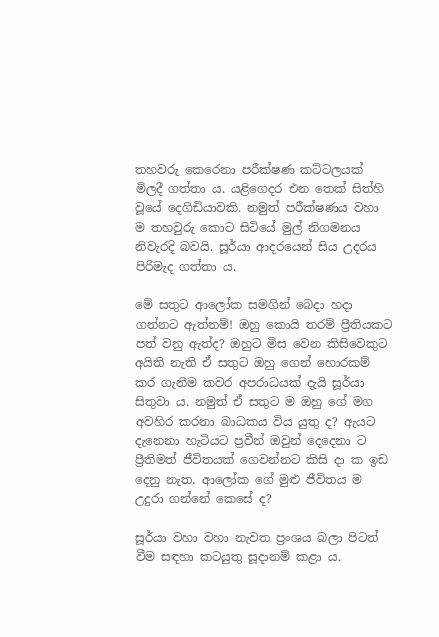තහවරු කෙරෙනා පරීක්ෂණ කට්ටලයක් මිලදී ගත්තා ය. යළිගෙදර එන තෙක් සිත්හි වූයේ දෙගිඩියාවකි. නමුත් පරීක්ෂණය වහා ම තහවුරු කොට සිටියේ මුල් නිගමනය නිවැරදි බවයි. සූර්යා ආදරයෙන් සිය උදරය පිරිමැද ගත්තා ය.

මේ සතුට ආලෝක සමගින් බෙදා හදා ගන්නට ඇත්නම්! ඔහු කොයි තරම් ප්‍රීතියකට පත් වනු ඇත්ද? ඔහුට මිස වෙන කිසිවෙකුට අයිති නැති ඒ සතුට ඔහු ගෙන් හොරකම් කර ගැනීම කවර අපරාධයක් දැයි සූර්යා සිතුවා ය. නමුත් ඒ සතුට ම ඔහු ගේ මග අවහිර කරනා බාධකය විය යුතු ද? ඇයට දැනෙනා හැටියට ප්‍රවීන් ඔවුන් දෙදෙනා ට ප්‍රීතිමත් ජීවිතයක් ගෙවන්නට කිසි දා ක ඉඩ දෙනු නැත. ආලෝක ගේ මුළු ජීවිතය ම උදුරා ගන්නේ කෙසේ ද?

සූර්යා වහා වහා නැවත ප්‍රංශය බලා පිටත් වීම සඳහා කටයුතු සූදානම් කළා ය.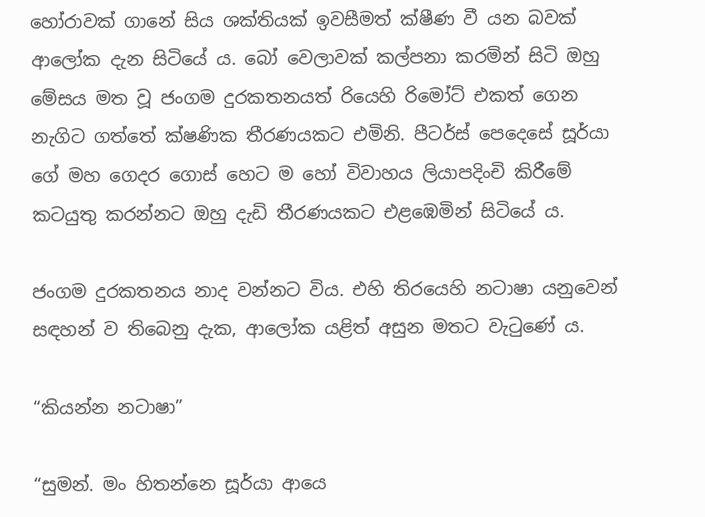හෝරාවක් ගානේ සිය ශක්තියක් ඉවසීමත් ක්ෂීණ වී යන බවක් ආලෝක දැන සිටියේ ය. බෝ වෙලාවක් කල්පනා කරමින් සිටි ඔහු මේසය මත වූ ජංගම දුරකතනයත් රියෙහි රිමෝට් එකත් ගෙන නැගිට ගත්තේ ක්ෂණික තීරණයකට එමිනි. පීටර්ස් පෙදෙසේ සූර්යා ගේ මහ ගෙදර ගොස් හෙට ම හෝ විවාහය ලියාපදිංචි කිරීමේ කටයුතු කරන්නට ඔහු දැඩි තීරණයකට එළඹෙමින් සිටියේ ය.

ජංගම දුරකතනය නාද වන්නට විය. එහි තිරයෙහි නටාෂා යනුවෙන් සඳහන් ව තිබෙනු දැක, ආලෝක යළිත් අසුන මතට වැටුණේ ය.

“කියන්න නටාෂා”

“සුමන්. මං හිතන්නෙ සූර්යා ආයෙ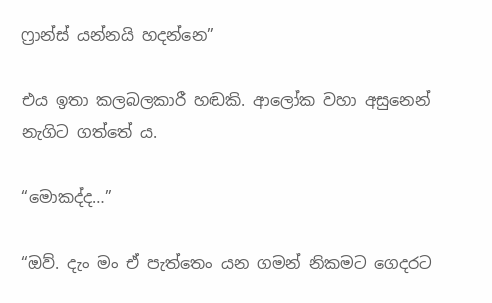ෆ්‍රාන්ස් යන්නයි හදන්නෙ”

එය ඉතා කලබලකාරී හඬකි. ආලෝක වහා අසුනෙන් නැගිට ගත්තේ ය.

“මොකද්ද…”

“ඔව්. දැං මං ඒ පැත්තෙං යන ගමන් නිකමට ගෙදරට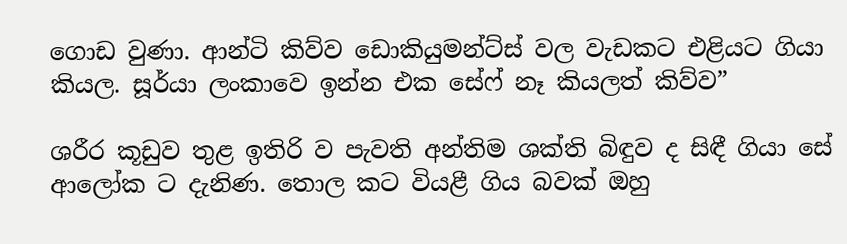ගොඩ වුණා. ආන්ටි කිව්ව ඩොකියුමන්ට්ස් වල වැඩකට එළියට ගියා කියල. සූර්යා ලංකාවෙ ඉන්න එක සේෆ් නෑ කියලත් කිව්ව”

ශරීර කූඩුව තුළ ඉතිරි ව පැවති අන්තිම ශක්ති බිඳුව ද සිඳී ගියා සේ ආලෝක ට දැනිණ. තොල කට වියළී ගිය බවක් ඔහු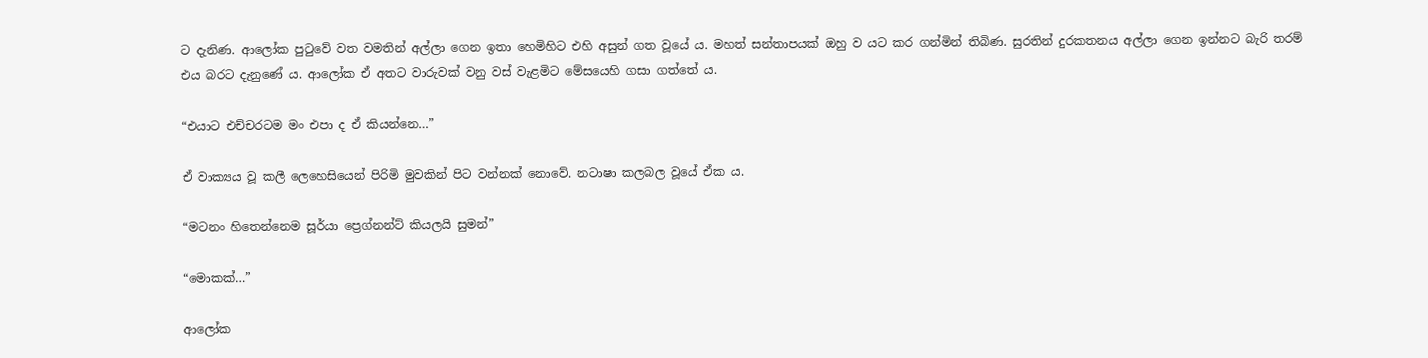ට දැනිණ. ආලෝක පුටුවේ වත වමතින් අල්ලා ගෙන ඉතා හෙමිහිට එහි අසුන් ගත වූයේ ය. මහත් සන්තාපයක් ඔහු ව යට කර ගන්මින් තිබිණ. සුරතින් දුරකතනය අල්ලා ගෙන ඉන්නට බැරි තරම් එය බරට දැනුණේ ය. ආලෝක ඒ අතට වාරුවක් වනු වස් වැළමිට මේසයෙහි ගසා ගත්තේ ය.

“එයාට එච්චරටම මං එපා ද ඒ කියන්නෙ…”

ඒ වාක්‍යය වූ කලී ලෙහෙසියෙන් පිරිමි මුවකින් පිට වන්නක් නොවේ. නටාෂා කලබල වූයේ ඒක ය.

“මටනං හිතෙන්නෙම සූර්යා ප්‍රෙග්නන්ට් කියලයි සුමන්”

“මොකක්…”

ආලෝක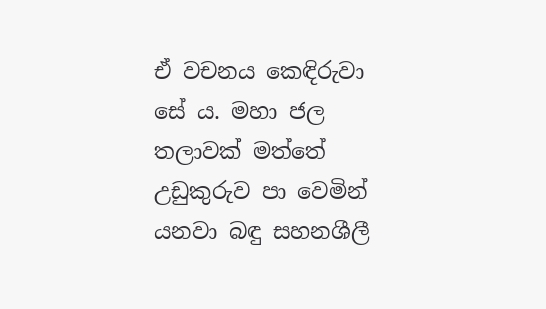ඒ වචනය කෙඳිරුවා සේ ය. මහා ජල තලාවක් මත්තේ උඩුකුරුව පා වෙමින් යනවා බඳු සහනශීලී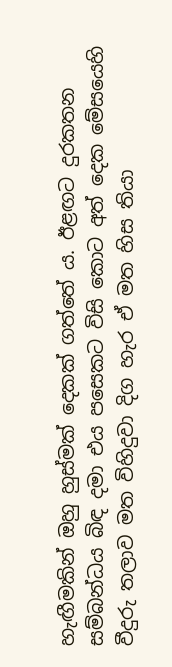හැඟීමකින් ඔහු හුස්මක් දෙකක් ගත්තේ ය. ඊළඟට දුරකතන සම්බන්ධය බිඳ දමා එය පසෙකට විසි කොට අත් දෙක මේසයෙහි වීදුරු තලාව මත විහිදුවා දිග හැර ඒ මත හිස තියා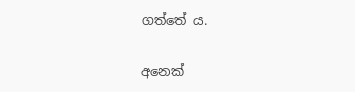ගත්තේ ය.

අනෙක්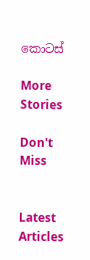කොටස්

More Stories

Don't Miss


Latest Articles